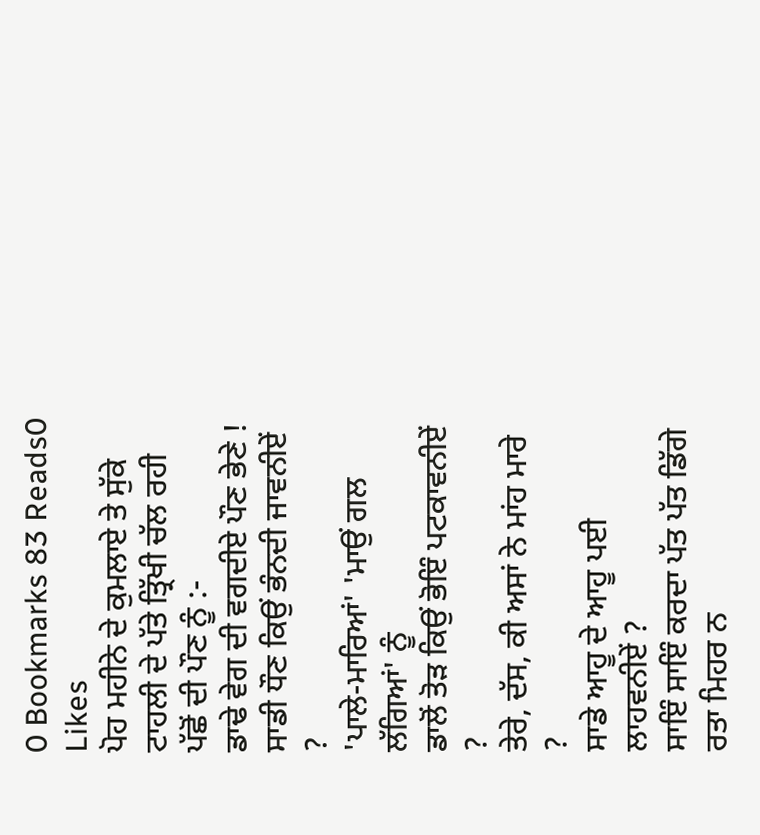0 Bookmarks 83 Reads0 Likes
ਪੋਹ ਮਹੀਨੇ ਦੇ ਕੁਮਲਾਏ ਤੇ ਸੁੱਕੇ
ਟਾਹਲੀ ਦੇ ਪੱਤੇ ਤ੍ਰਿੱਖੀ ਚੱਲ ਰਹੀ
ਪੱਛੋਂ ਦੀ ਪੌਣ ਨੂੰ :-
ਡਾਢੇ ਵੇਗ ਦੀ ਵਗਦੀਏ ਪੌਣ ਭੇਣੇ !
ਸਾਡੀ ਧੌਣ ਕਿਉਂ ਭੰਨਦੀ ਜਾਵਨੀਏਂ ?
'ਪਾਲੇ-ਮਾਰਿਆਂ' 'ਮਾਉਂ ਗਲ ਲੱਗਿਆਂ' ਨੂੰ
ਡਾਲੋਂ ਤੋੜ ਕਿਉਂ ਭੋਇੰ ਪਟਕਾਵਨੀਏਂ ?
ਤੇਰੇ, ਦੱਸ, ਕੀ ਅਸਾਂ ਨੇ ਮਾਂਹ ਮਾਰੇ ?
ਸਾਡੇ ਆਹੂ ਦੇ ਆਹੂ ਪਈ ਲਾਹਵਨੀਏਂ ?
ਸਾਇੰ ਸਾਇੰ ਕਰਦਾ ਪੱਤ ਪੱਤ ਡਿੱਗੇ
ਰਤਾ ਮਿਹਰ ਨ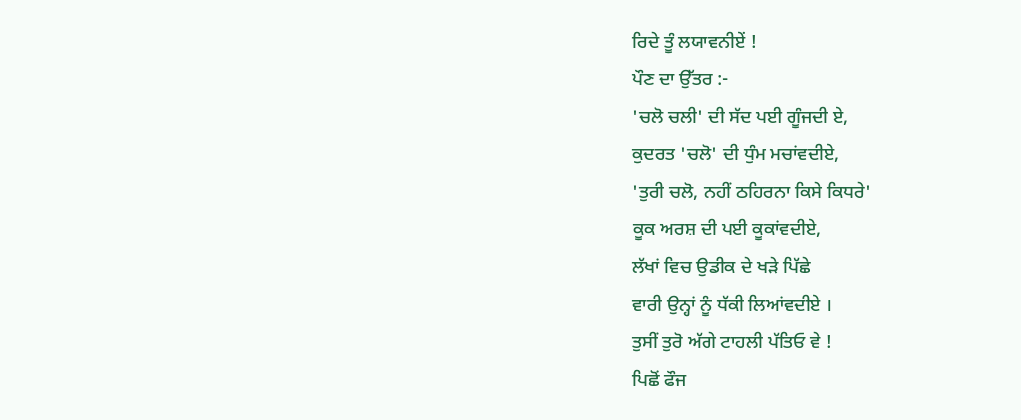ਰਿਦੇ ਤੂੰ ਲਯਾਵਨੀਏਂ !
ਪੌਣ ਦਾ ਉੱਤਰ :-
'ਚਲੋ ਚਲੀ' ਦੀ ਸੱਦ ਪਈ ਗੂੰਜਦੀ ਏ,
ਕੁਦਰਤ 'ਚਲੋ' ਦੀ ਧੁੰਮ ਮਚਾਂਵਦੀਏ,
'ਤੁਰੀ ਚਲੋ, ਨਹੀਂ ਠਹਿਰਨਾ ਕਿਸੇ ਕਿਧਰੇ'
ਕੂਕ ਅਰਸ਼ ਦੀ ਪਈ ਕੂਕਾਂਵਦੀਏ,
ਲੱਖਾਂ ਵਿਚ ਉਡੀਕ ਦੇ ਖੜੇ ਪਿੱਛੇ
ਵਾਰੀ ਉਨ੍ਹਾਂ ਨੂੰ ਧੱਕੀ ਲਿਆਂਵਦੀਏ ।
ਤੁਸੀਂ ਤੁਰੋ ਅੱਗੇ ਟਾਹਲੀ ਪੱਤਿਓ ਵੇ !
ਪਿਛੋਂ ਫੌਜ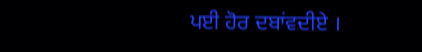ਪਈ ਹੋਰ ਦਬਾਂਵਦੀਏ ।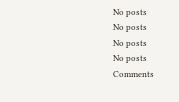No posts
No posts
No posts
No posts
Comments